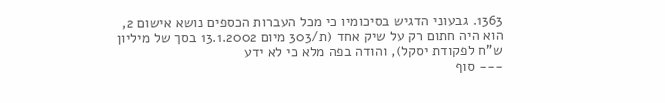1363. גבעוני הדגיש בסיכומיו כי מכל העברות הכספים נושא אישום 2, הוא היה חתום רק על שיק אחד (ת/303 מיום 13.1.2002 בסך של מיליון ש"ח לפקודת יסקל), והודה בפה מלא כי לא ידע
--- סוף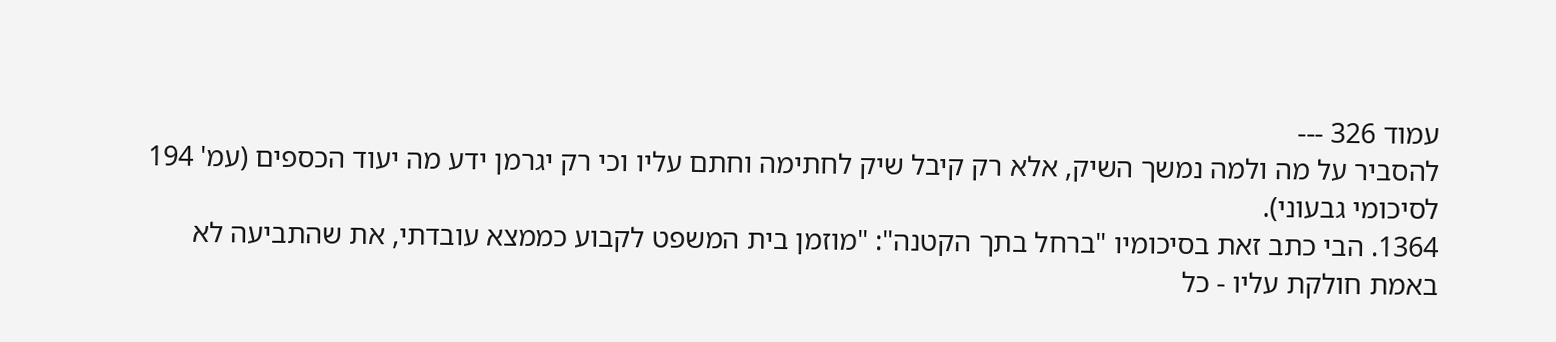עמוד 326 ---
להסביר על מה ולמה נמשך השיק, אלא רק קיבל שיק לחתימה וחתם עליו וכי רק יגרמן ידע מה יעוד הכספים (עמ' 194 לסיכומי גבעוני).
1364. הבי כתב זאת בסיכומיו "ברחל בתך הקטנה": "מוזמן בית המשפט לקבוע כממצא עובדתי, את שהתביעה לא באמת חולקת עליו - כל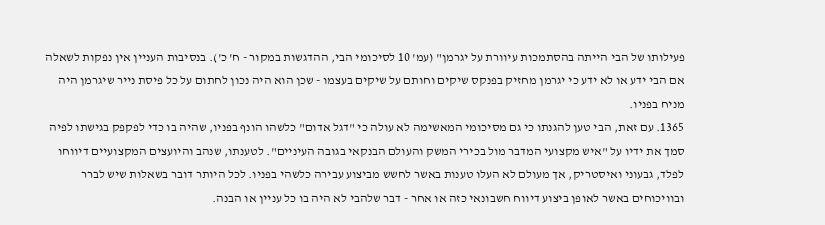פעילותו של הבי הייתה בהסתמכות עיוורת על יגרמן" (עמ' 10 לסיכומי הבי, ההדגשות במקור - ח' כ'). בנסיבות העניין אין נפקות לשאלה אם הבי ידע או לא ידע כי יגרמן מחזיק בפנקס שיקים וחותם על שיקים בעצמו - שכן הוא היה נכון לחתום על כל פיסת נייר שיגרמן היה מניח בפניו.
1365. עם זאת, הבי טען להגנתו כי גם מסיכומי המאשימה לא עולה כי "דגל אדום" כלשהו הונף בפניו, שהיה בו כדי לפקפק בגישתו לפיה סמך את ידיו על "איש מקצועי המדבר מול בכירי המשק והעולם הבנקאי בגובה העיניים". לטענתו, שנהב והיועצים המקצועיים דיווחו לפלד, גבעוני ואיסטריק, אך מעולם לא העלו טענות באשר לחשש מביצוע עבירה כלשהי בפניו. לכל היותר דובר בשאלות שיש לברר ובוויכוחים באשר לאופן ביצוע דיווח חשבונאי כזה או אחר - דבר שלהבי לא היה בו כל עניין או הבנה.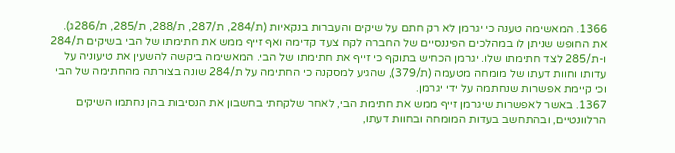1366. המאשימה טענה כי יגרמן לא רק חתם על שיקים והעברות בנקאיות (ת/284, ת/287, ת/288, ת/285, ת/286ג). את החופש שניתן לו במהלכים הפיננסיים של החברה לקח צעד קדימה ואף זייף ממש את חתימתו של הבי בשיקים ת/284 ו-ת/285 לצד חתימתו שלו. יגרמן הכחיש בתוקף כי זייף את חתימתו של הבי. המאשימה ביקשה להשעין את טיעוניה על עדותו וחוות דעתו של מומחה מטעמה (ת/379), שהגיע למסקנה כי החתימה על ת/284 שונה בצורתה מהחתימה של הבי וכי קיימת אפשרות שנחתמה על ידי יגרמן.
1367. באשר לאפשרות שיגרמן זייף ממש את חתימת הבי, לאחר שלקחתי בחשבון את הנסיבות בהן נחתמו השיקים הרלוונטיים, ובהתחשב בעדות המומחה ובחוות דעתו,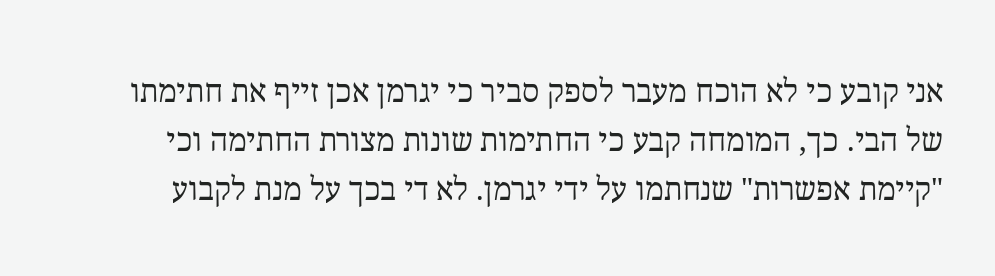אני קובע כי לא הוכח מעבר לספק סביר כי יגרמן אכן זייף את חתימתו של הבי. כך, המומחה קבע כי החתימות שונות מצורת החתימה וכי "קיימת אפשרות" שנחתמו על ידי יגרמן. לא די בכך על מנת לקבוע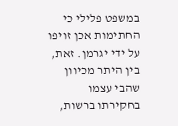במשפט פלילי כי החתימות אכן זויפו על ידי יגרמן. זאת, בין היתר מכיוון שהבי עצמו בחקירתו ברשות,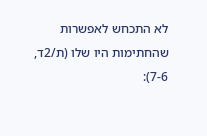לא התכחש לאפשרות שהחתימות היו שלו (ת/2ד, 7-6):